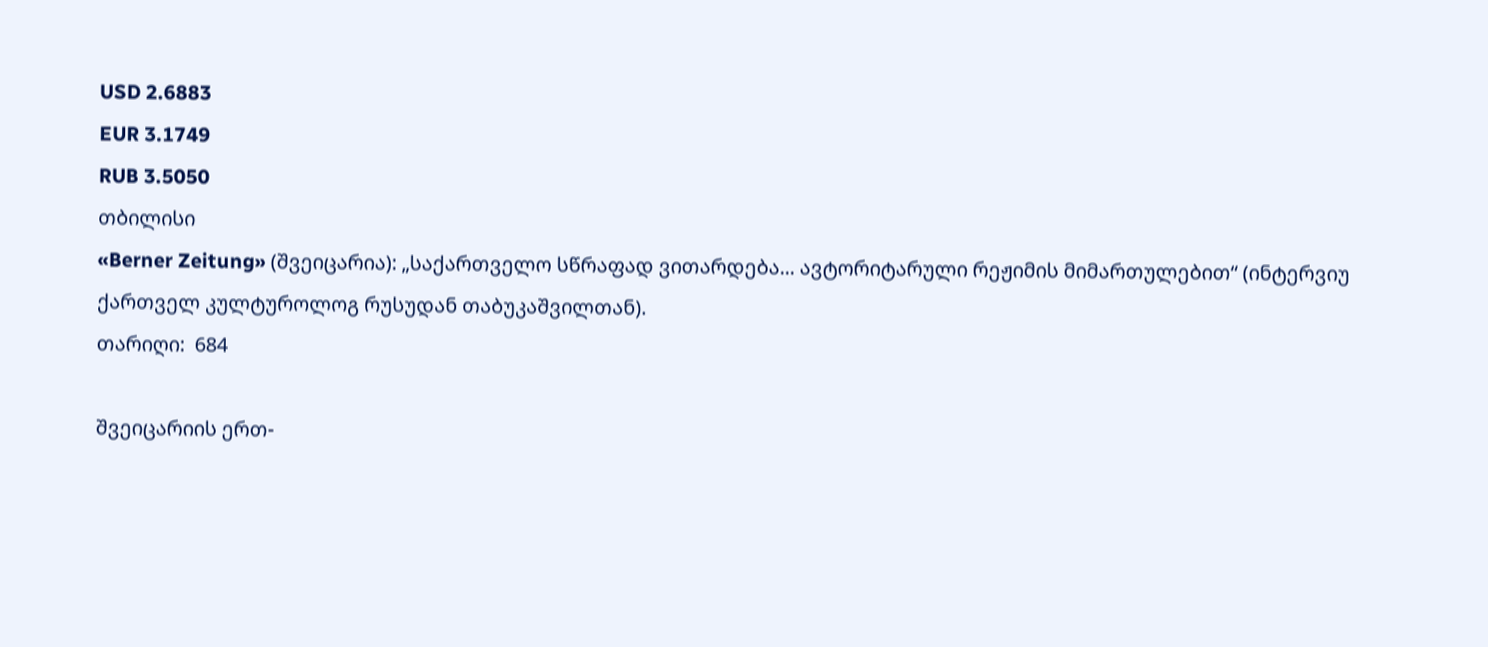USD 2.6883
EUR 3.1749
RUB 3.5050
თბილისი
«Berner Zeitung» (შვეიცარია): „საქართველო სწრაფად ვითარდება... ავტორიტარული რეჟიმის მიმართულებით“ (ინტერვიუ ქართველ კულტუროლოგ რუსუდან თაბუკაშვილთან).
თარიღი:  684

შვეიცარიის ერთ-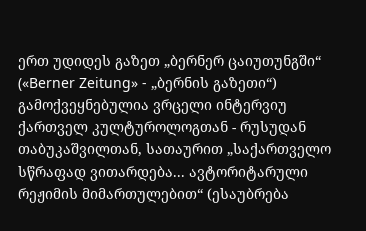ერთ უდიდეს გაზეთ „ბერნერ ცაიუთუნგში“ («Berner Zeitung» - „ბერნის გაზეთი“) გამოქვეყნებულია ვრცელი ინტერვიუ ქართველ კულტუროლოგთან - რუსუდან თაბუკაშვილთან, სათაურით „საქართველო სწრაფად ვითარდება... ავტორიტარული რეჟიმის მიმართულებით“ (ესაუბრება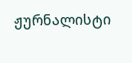ჟურნალისტი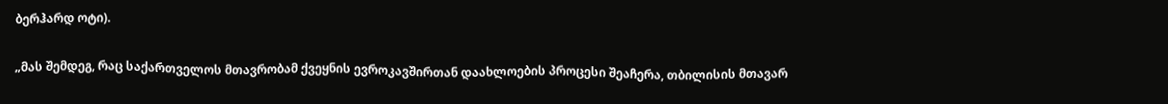ბერჰარდ ოტი).

„მას შემდეგ, რაც საქართველოს მთავრობამ ქვეყნის ევროკავშირთან დაახლოების პროცესი შეაჩერა, თბილისის მთავარ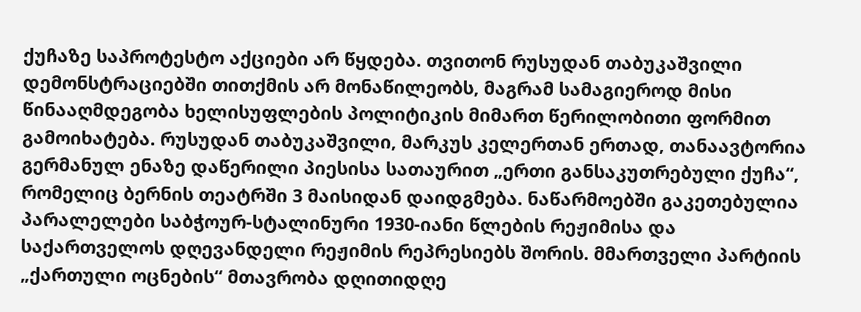ქუჩაზე საპროტესტო აქციები არ წყდება. თვითონ რუსუდან თაბუკაშვილი დემონსტრაციებში თითქმის არ მონაწილეობს, მაგრამ სამაგიეროდ მისი წინააღმდეგობა ხელისუფლების პოლიტიკის მიმართ წერილობითი ფორმით გამოიხატება. რუსუდან თაბუკაშვილი, მარკუს კელერთან ერთად, თანაავტორია გერმანულ ენაზე დაწერილი პიესისა სათაურით „ერთი განსაკუთრებული ქუჩა“, რომელიც ბერნის თეატრში 3 მაისიდან დაიდგმება. ნაწარმოებში გაკეთებულია პარალელები საბჭოურ-სტალინური 1930-იანი წლების რეჟიმისა და საქართველოს დღევანდელი რეჟიმის რეპრესიებს შორის. მმართველი პარტიის „ქართული ოცნების“ მთავრობა დღითიდღე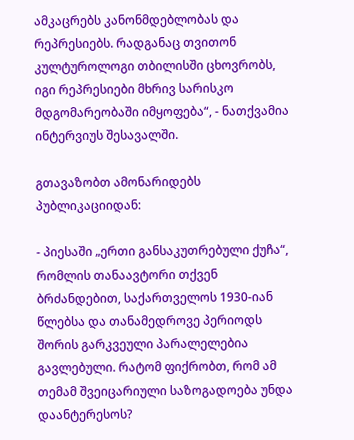ამკაცრებს კანონმდებლობას და რეპრესიებს. რადგანაც თვითონ კულტუროლოგი თბილისში ცხოვრობს, იგი რეპრესიები მხრივ სარისკო მდგომარეობაში იმყოფება“, - ნათქვამია ინტერვიუს შესავალში.

გთავაზობთ ამონარიდებს პუბლიკაციიდან:

- პიესაში „ერთი განსაკუთრებული ქუჩა“, რომლის თანაავტორი თქვენ ბრძანდებით, საქართველოს 1930-იან წლებსა და თანამედროვე პერიოდს შორის გარკვეული პარალელებია გავლებული. რატომ ფიქრობთ, რომ ამ თემამ შვეიცარიული საზოგადოება უნდა დაანტერესოს?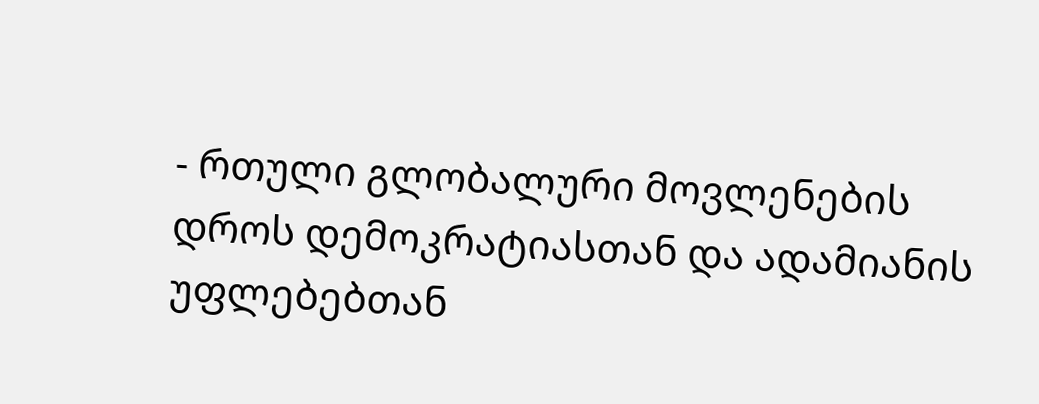- რთული გლობალური მოვლენების დროს დემოკრატიასთან და ადამიანის უფლებებთან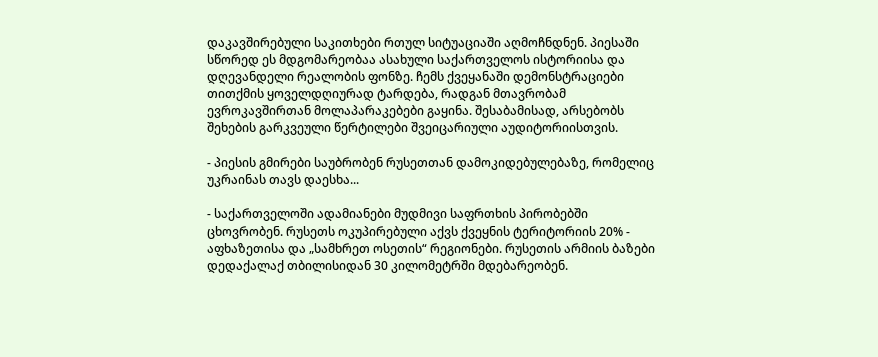დაკავშირებული საკითხები რთულ სიტუაციაში აღმოჩნდნენ. პიესაში სწორედ ეს მდგომარეობაა ასახული საქართველოს ისტორიისა და დღევანდელი რეალობის ფონზე. ჩემს ქვეყანაში დემონსტრაციები თითქმის ყოველდღიურად ტარდება, რადგან მთავრობამ ევროკავშირთან მოლაპარაკებები გაყინა. შესაბამისად, არსებობს შეხების გარკვეული წერტილები შვეიცარიული აუდიტორიისთვის.

- პიესის გმირები საუბრობენ რუსეთთან დამოკიდებულებაზე, რომელიც უკრაინას თავს დაესხა...

- საქართველოში ადამიანები მუდმივი საფრთხის პირობებში ცხოვრობენ. რუსეთს ოკუპირებული აქვს ქვეყნის ტერიტორიის 20% - აფხაზეთისა და „სამხრეთ ოსეთის“ რეგიონები. რუსეთის არმიის ბაზები დედაქალაქ თბილისიდან 30 კილომეტრში მდებარეობენ.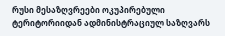რუსი მესაზღვრეები ოკუპირებული ტერიტორიიდან ადმინისტრაციულ საზღვარს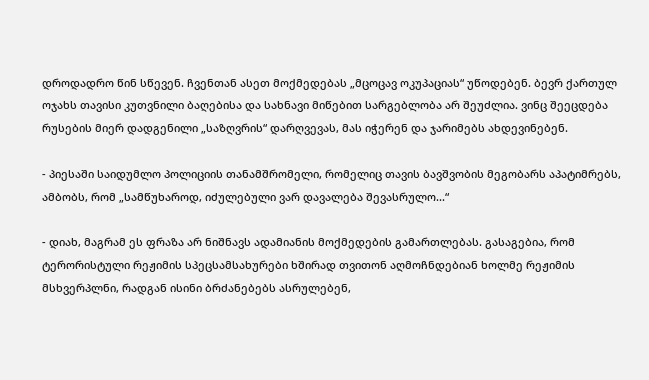დროდადრო წინ სწევენ. ჩვენთან ასეთ მოქმედებას „მცოცავ ოკუპაციას“ უწოდებენ. ბევრ ქართულ ოჯახს თავისი კუთვნილი ბაღებისა და სახნავი მიწებით სარგებლობა არ შეუძლია. ვინც შეეცდება რუსების მიერ დადგენილი „საზღვრის“ დარღვევას, მას იჭერენ და ჯარიმებს ახდევინებენ.

- პიესაში საიდუმლო პოლიციის თანამშრომელი, რომელიც თავის ბავშვობის მეგობარს აპატიმრებს, ამბობს, რომ „სამწუხაროდ, იძულებული ვარ დავალება შევასრულო...“

- დიახ, მაგრამ ეს ფრაზა არ ნიშნავს ადამიანის მოქმედების გამართლებას. გასაგებია, რომ ტერორისტული რეჟიმის სპეცსამსახურები ხშირად თვითონ აღმოჩნდებიან ხოლმე რეჟიმის მსხვერპლნი, რადგან ისინი ბრძანებებს ასრულებენ,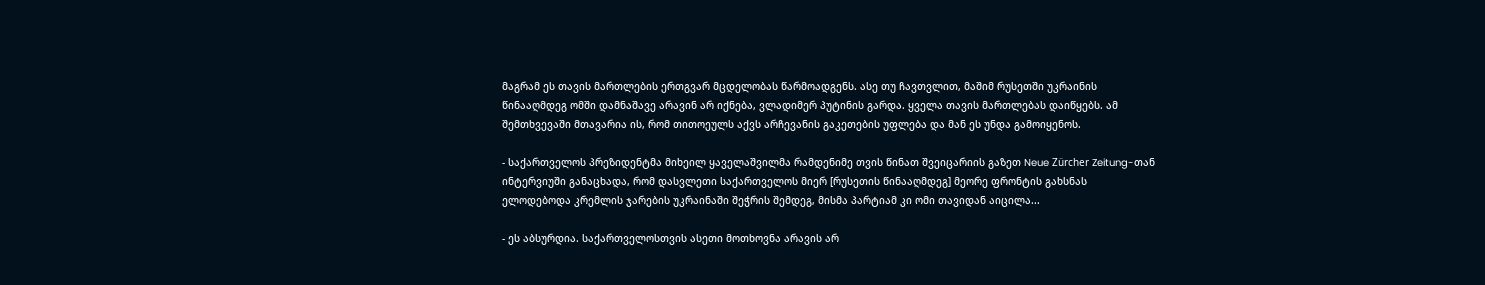მაგრამ ეს თავის მართლების ერთგვარ მცდელობას წარმოადგენს. ასე თუ ჩავთვლით, მაშიმ რუსეთში უკრაინის წინააღმდეგ ომში დამნაშავე არავინ არ იქნება, ვლადიმერ პუტინის გარდა. ყველა თავის მართლებას დაიწყებს. ამ შემთხვევაში მთავარია ის, რომ თითოეულს აქვს არჩევანის გაკეთების უფლება და მან ეს უნდა გამოიყენოს.

- საქართველოს პრეზიდენტმა მიხეილ ყაველაშვილმა რამდენიმე თვის წინათ შვეიცარიის გაზეთ Neue Zürcher Zeitung-თან ინტერვიუში განაცხადა, რომ დასვლეთი საქართველოს მიერ [რუსეთის წინააღმდეგ] მეორე ფრონტის გახსნას ელოდებოდა კრემლის ჯარების უკრაინაში შეჭრის შემდეგ, მისმა პარტიამ კი ომი თავიდან აიცილა...

- ეს აბსურდია. საქართველოსთვის ასეთი მოთხოვნა არავის არ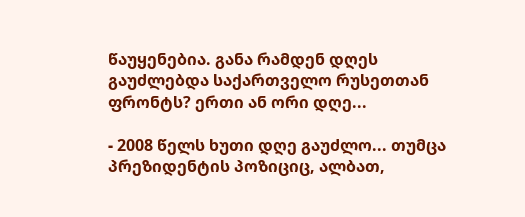წაუყენებია. განა რამდენ დღეს გაუძლებდა საქართველო რუსეთთან ფრონტს? ერთი ან ორი დღე...

- 2008 წელს ხუთი დღე გაუძლო... თუმცა პრეზიდენტის პოზიციც, ალბათ,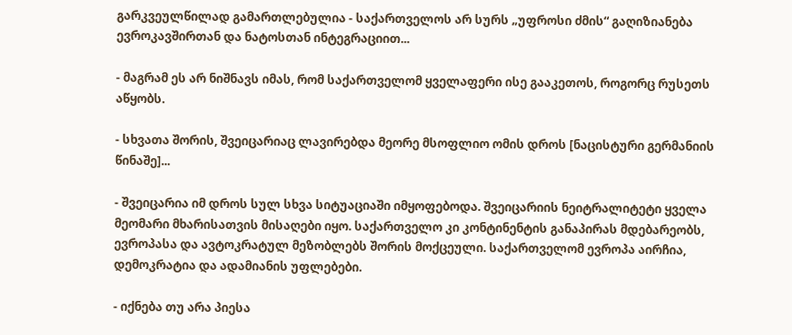გარკვეულწილად გამართლებულია - საქართველოს არ სურს „უფროსი ძმის“ გაღიზიანება ევროკავშირთან და ნატოსთან ინტეგრაციით...

- მაგრამ ეს არ ნიშნავს იმას, რომ საქართველომ ყველაფერი ისე გააკეთოს, როგორც რუსეთს აწყობს.

- სხვათა შორის, შვეიცარიაც ლავირებდა მეორე მსოფლიო ომის დროს [ნაცისტური გერმანიის წინაშე]...

- შვეიცარია იმ დროს სულ სხვა სიტუაციაში იმყოფებოდა. შვეიცარიის ნეიტრალიტეტი ყველა მეომარი მხარისათვის მისაღები იყო. საქართველო კი კონტინენტის განაპირას მდებარეობს, ევროპასა და ავტოკრატულ მეზობლებს შორის მოქცეული. საქართველომ ევროპა აირჩია, დემოკრატია და ადამიანის უფლებები.

- იქნება თუ არა პიესა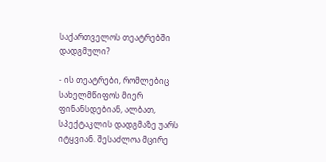საქართველოს თეატრებში დადგმული?

- ის თეატრები, რომლებიც სახელმწიფოს მიერ ფინანსდებიან, ალბათ, სპექტაკლის დადგმაზე უარს იტყვიან. შესაძლოა მცირე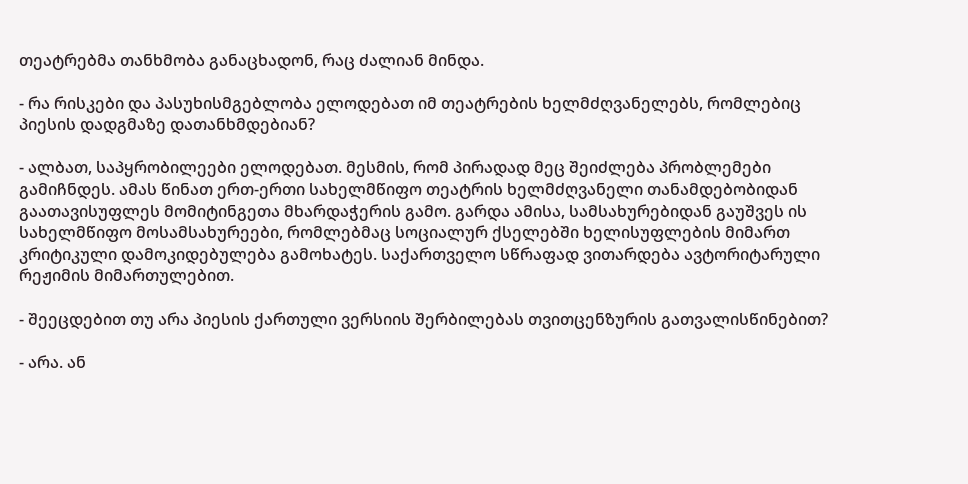თეატრებმა თანხმობა განაცხადონ, რაც ძალიან მინდა.

- რა რისკები და პასუხისმგებლობა ელოდებათ იმ თეატრების ხელმძღვანელებს, რომლებიც პიესის დადგმაზე დათანხმდებიან?

- ალბათ, საპყრობილეები ელოდებათ. მესმის, რომ პირადად მეც შეიძლება პრობლემები გამიჩნდეს. ამას წინათ ერთ-ერთი სახელმწიფო თეატრის ხელმძღვანელი თანამდებობიდან გაათავისუფლეს მომიტინგეთა მხარდაჭერის გამო. გარდა ამისა, სამსახურებიდან გაუშვეს ის სახელმწიფო მოსამსახურეები, რომლებმაც სოციალურ ქსელებში ხელისუფლების მიმართ კრიტიკული დამოკიდებულება გამოხატეს. საქართველო სწრაფად ვითარდება ავტორიტარული რეჟიმის მიმართულებით.

- შეეცდებით თუ არა პიესის ქართული ვერსიის შერბილებას თვითცენზურის გათვალისწინებით?

- არა. ან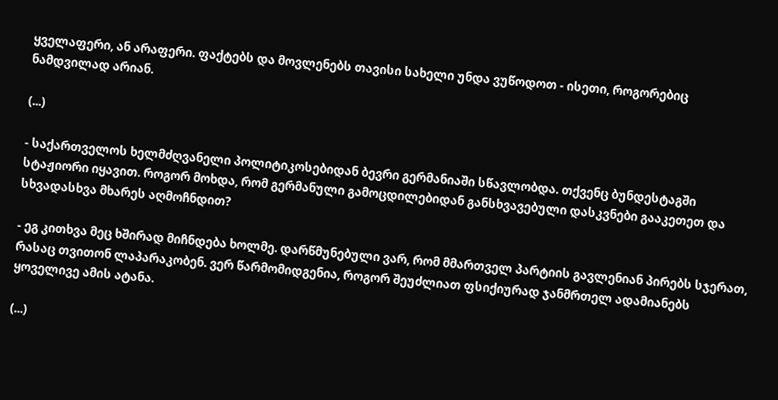ყველაფერი, ან არაფერი. ფაქტებს და მოვლენებს თავისი სახელი უნდა ვუწოდოთ - ისეთი, როგორებიც ნამდვილად არიან.

(...)

- საქართველოს ხელმძღვანელი პოლიტიკოსებიდან ბევრი გერმანიაში სწავლობდა. თქვენც ბუნდესტაგში სტაჟიორი იყავით. როგორ მოხდა, რომ გერმანული გამოცდილებიდან განსხვავებული დასკვნები გააკეთეთ და სხვადასხვა მხარეს აღმოჩნდით?

- ეგ კითხვა მეც ხშირად მიჩნდება ხოლმე. დარწმუნებული ვარ, რომ მმართველ პარტიის გავლენიან პირებს სჯერათ, რასაც თვითონ ლაპარაკობენ. ვერ წარმომიდგენია, როგორ შეუძლიათ ფსიქიურად ჯანმრთელ ადამიანებს ყოველივე ამის ატანა.

(...)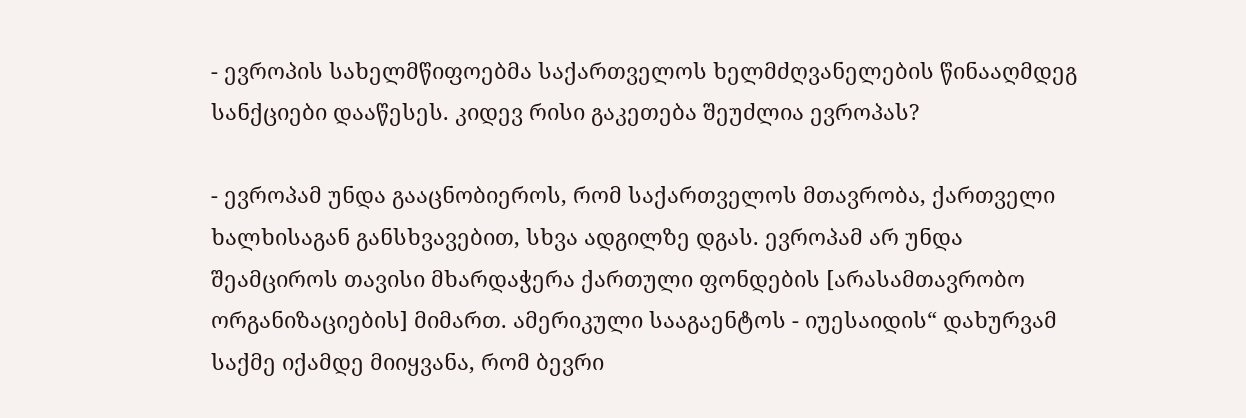- ევროპის სახელმწიფოებმა საქართველოს ხელმძღვანელების წინააღმდეგ სანქციები დააწესეს. კიდევ რისი გაკეთება შეუძლია ევროპას?

- ევროპამ უნდა გააცნობიეროს, რომ საქართველოს მთავრობა, ქართველი ხალხისაგან განსხვავებით, სხვა ადგილზე დგას. ევროპამ არ უნდა შეამციროს თავისი მხარდაჭერა ქართული ფონდების [არასამთავრობო ორგანიზაციების] მიმართ. ამერიკული სააგაენტოს - იუესაიდის“ დახურვამ საქმე იქამდე მიიყვანა, რომ ბევრი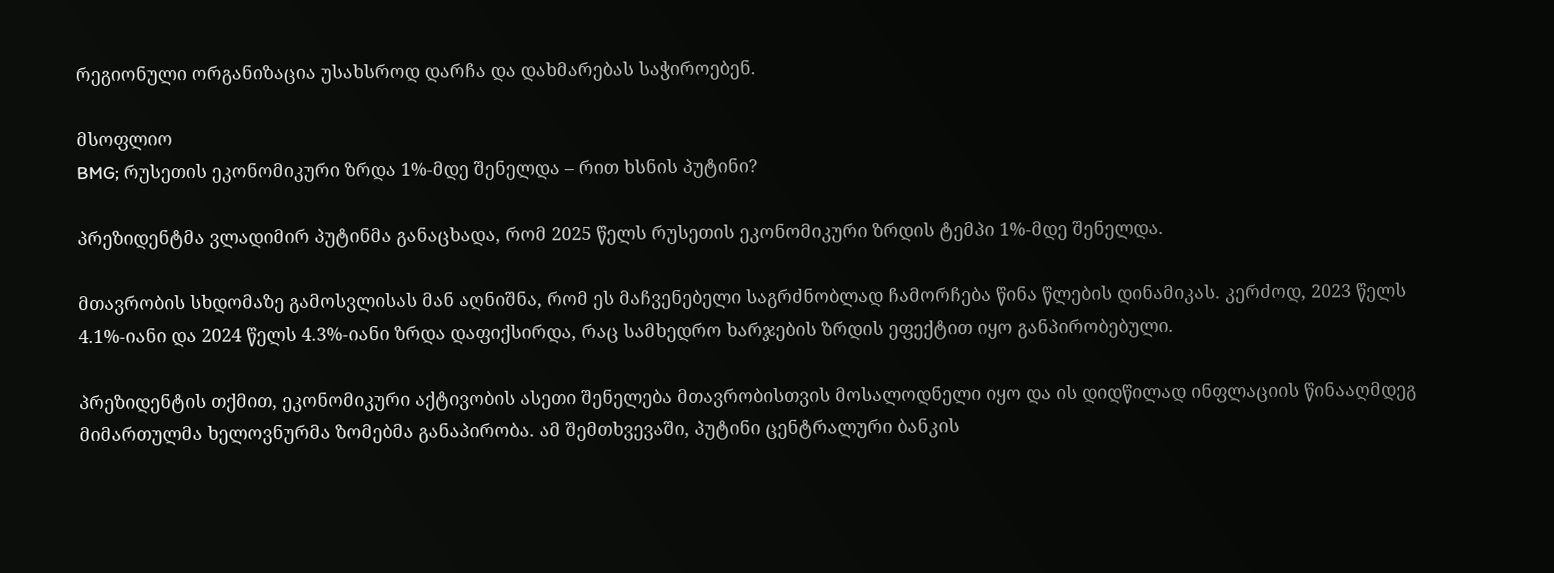რეგიონული ორგანიზაცია უსახსროდ დარჩა და დახმარებას საჭიროებენ.

მსოფლიო
BMG; რუსეთის ეკონომიკური ზრდა 1%-მდე შენელდა – რით ხსნის პუტინი?

პრეზიდენტმა ვლადიმირ პუტინმა განაცხადა, რომ 2025 წელს რუსეთის ეკონომიკური ზრდის ტემპი 1%-მდე შენელდა.

მთავრობის სხდომაზე გამოსვლისას მან აღნიშნა, რომ ეს მაჩვენებელი საგრძნობლად ჩამორჩება წინა წლების დინამიკას. კერძოდ, 2023 წელს 4.1%-იანი და 2024 წელს 4.3%-იანი ზრდა დაფიქსირდა, რაც სამხედრო ხარჯების ზრდის ეფექტით იყო განპირობებული.

პრეზიდენტის თქმით, ეკონომიკური აქტივობის ასეთი შენელება მთავრობისთვის მოსალოდნელი იყო და ის დიდწილად ინფლაციის წინააღმდეგ მიმართულმა ხელოვნურმა ზომებმა განაპირობა. ამ შემთხვევაში, პუტინი ცენტრალური ბანკის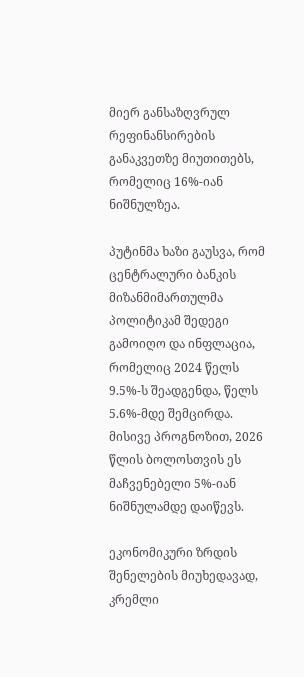მიერ განსაზღვრულ რეფინანსირების განაკვეთზე მიუთითებს, რომელიც 16%-იან ნიშნულზეა.

პუტინმა ხაზი გაუსვა, რომ ცენტრალური ბანკის მიზანმიმართულმა პოლიტიკამ შედეგი გამოიღო და ინფლაცია, რომელიც 2024 წელს 9.5%-ს შეადგენდა, წელს 5.6%-მდე შემცირდა. მისივე პროგნოზით, 2026 წლის ბოლოსთვის ეს მაჩვენებელი 5%-იან ნიშნულამდე დაიწევს.

ეკონომიკური ზრდის შენელების მიუხედავად, კრემლი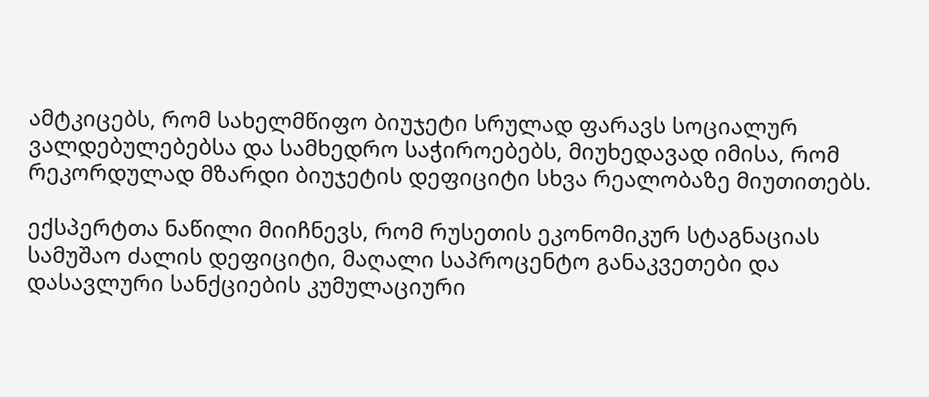ამტკიცებს, რომ სახელმწიფო ბიუჯეტი სრულად ფარავს სოციალურ ვალდებულებებსა და სამხედრო საჭიროებებს, მიუხედავად იმისა, რომ რეკორდულად მზარდი ბიუჯეტის დეფიციტი სხვა რეალობაზე მიუთითებს.

ექსპერტთა ნაწილი მიიჩნევს, რომ რუსეთის ეკონომიკურ სტაგნაციას სამუშაო ძალის დეფიციტი, მაღალი საპროცენტო განაკვეთები და დასავლური სანქციების კუმულაციური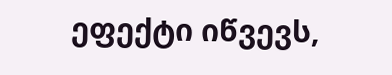ეფექტი იწვევს,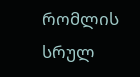რომლის სრულ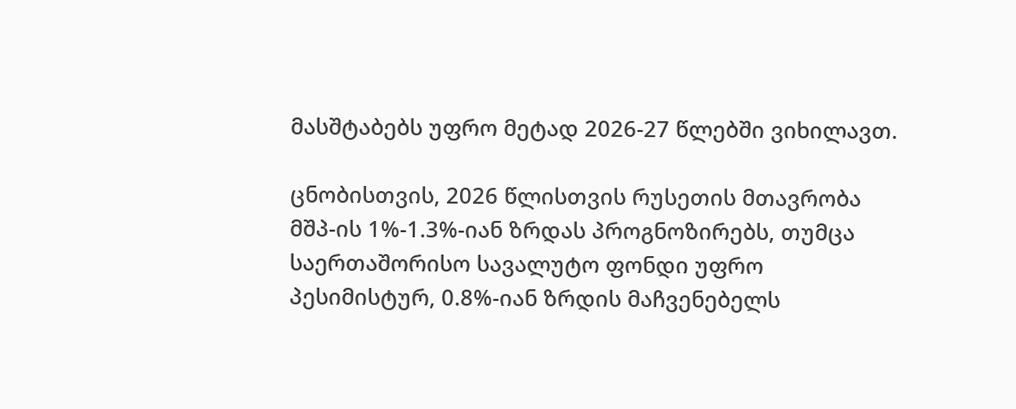მასშტაბებს უფრო მეტად 2026-27 წლებში ვიხილავთ.

ცნობისთვის, 2026 წლისთვის რუსეთის მთავრობა მშპ-ის 1%-1.3%-იან ზრდას პროგნოზირებს, თუმცა საერთაშორისო სავალუტო ფონდი უფრო პესიმისტურ, 0.8%-იან ზრდის მაჩვენებელს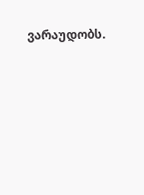ვარაუდობს.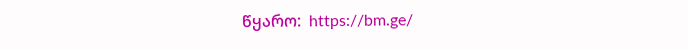წყარო:  https://bm.ge/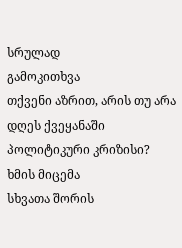სრულად
გამოკითხვა
თქვენი აზრით, არის თუ არა დღეს ქვეყანაში პოლიტიკური კრიზისი?
ხმის მიცემა
სხვათა შორის